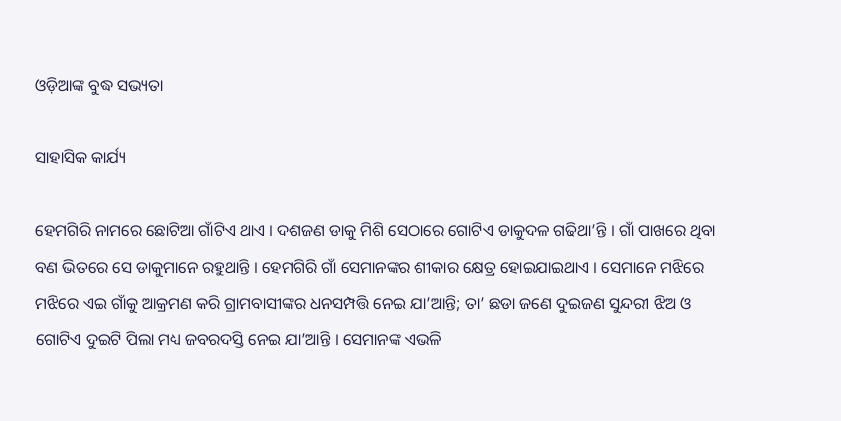ଓଡ଼ିଆଙ୍କ ବୁଦ୍ଧ ସଭ୍ୟତା

ସାହାସିକ କାର୍ଯ୍ୟ

ହେମଗିରି ନାମରେ ଛୋଟିଆ ଗାଁଟିଏ ଥାଏ । ଦଶଜଣ ଡାକୁ ମିଶି ସେଠାରେ ଗୋଟିଏ ଡାକୁଦଳ ଗଢିଥା’ନ୍ତି । ଗାଁ ପାଖରେ ଥିବା ବଣ ଭିତରେ ସେ ଡାକୁମାନେ ରହୁଥାନ୍ତି । ହେମଗିରି ଗାଁ ସେମାନଙ୍କର ଶୀକାର କ୍ଷେତ୍ର ହୋଇଯାଇଥାଏ । ସେମାନେ ମଝିରେ ମଝିରେ ଏଇ ଗାଁକୁ ଆକ୍ରମଣ କରି ଗ୍ରାମବାସୀଙ୍କର ଧନସମ୍ପତ୍ତି ନେଇ ଯା’ଆନ୍ତି; ତା’ ଛଡା ଜଣେ ଦୁଇଜଣ ସୁନ୍ଦରୀ ଝିଅ ଓ ଗୋଟିଏ ଦୁଇଟି ପିଲା ମଧ୍ୟ ଜବରଦସ୍ତି ନେଇ ଯା’ଆନ୍ତି । ସେମାନଙ୍କ ଏଭଳି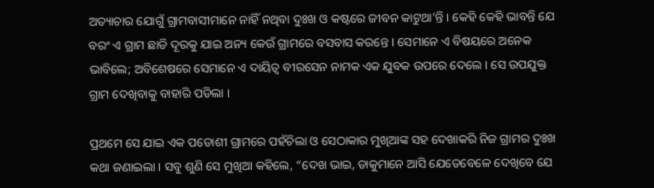ଅତ୍ୟାଚାର ଯୋଗୁଁ ଗ୍ରାମବାସୀମାନେ ନାହିଁ ନଥିବା ଦୁଃଖ ଓ କଷ୍ଟରେ ଜୀବନ କାଟୁଥା’ନ୍ତି । କେହି କେହି ଭାବନ୍ତି ଯେ ବରଂ ଏ ଗ୍ରାମ ଛାଡି ଦୂରକୁ ଯାଇ ଅନ୍ୟ କେଉଁ ଗ୍ରାମରେ ବସବାସ କରନ୍ତେ । ସେମାନେ ଏ ବିଷୟରେ ଅନେକ ଭାବିଲେ; ଅବିଶେଷରେ ସେମାନେ ଏ ଦାୟିତ୍ୱ ବୀରସେନ ନାମକ ଏକ ଯୁବକ ଉପରେ ଦେଲେ । ସେ ଉପଯୁକ୍ତ ଗ୍ରାମ ଦେଖିବାକୁ ବାହାରି ପଡିଲା ।

ପ୍ରଥମେ ସେ ଯାଇ ଏକ ପଡୋଶୀ ଗ୍ରାମରେ ପହଁଚିଲା ଓ ସେଠାକାର ମୁଖିଆଙ୍କ ସହ ଦେଖାକରି ନିଜ ଗ୍ରାମର ଦୁଃଖ କଥା ଜଣାଇଲା । ସବୁ ଶୁଣି ସେ ମୁଖିଆ କହିଲେ, “ଦେଖ ଭାଇ, ଡାକୁମାନେ ଆସି ଯେତେବେଳେ ଦେଖିବେ ଯେ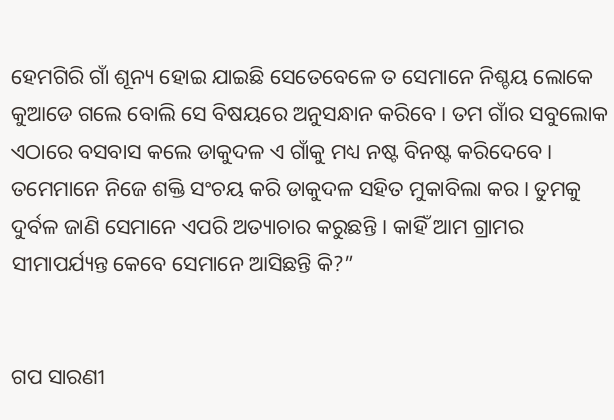ହେମଗିରି ଗାଁ ଶୂନ୍ୟ ହୋଇ ଯାଇଛି ସେତେବେଳେ ତ ସେମାନେ ନିଶ୍ଚୟ ଲୋକେ କୁଆଡେ ଗଲେ ବୋଲି ସେ ବିଷୟରେ ଅନୁସନ୍ଧାନ କରିବେ । ତମ ଗାଁର ସବୁଲୋକ ଏଠାରେ ବସବାସ କଲେ ଡାକୁଦଳ ଏ ଗାଁକୁ ମଧ୍ୟ ନଷ୍ଟ ବିନଷ୍ଟ କରିଦେବେ । ତମେମାନେ ନିଜେ ଶକ୍ତି ସଂଚୟ କରି ଡାକୁଦଳ ସହିତ ମୁକାବିଲା କର । ତୁମକୁ ଦୁର୍ବଳ ଜାଣି ସେମାନେ ଏପରି ଅତ୍ୟାଚାର କରୁଛନ୍ତି । କାହିଁ ଆମ ଗ୍ରାମର ସୀମାପର୍ଯ୍ୟନ୍ତ କେବେ ସେମାନେ ଆସିଛନ୍ତି କି?”


ଗପ ସାରଣୀ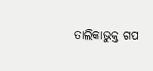ତାଲିକାଭୁକ୍ତ ଗପ